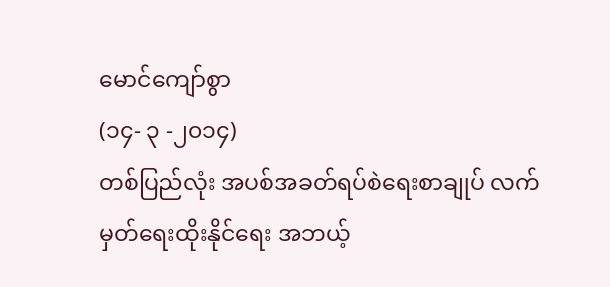မောင်ကျော်စွာ
(၁၄- ၃ -၂၀၁၄)
တစ်ပြည်လုံး အပစ်အခတ်ရပ်စဲရေးစာချုပ် လက်မှတ်ရေးထိုးနိုင်ရေး အဘယ့်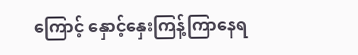ကြောင့် နှောင့်နှေးကြန့်ကြာနေရ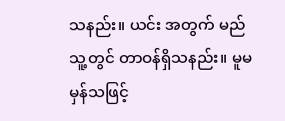သနည်း။ ယင်း အတွက် မည်သူ့တွင် တာဝန်ရှိသနည်း။ မူမမှန်သဖြင့်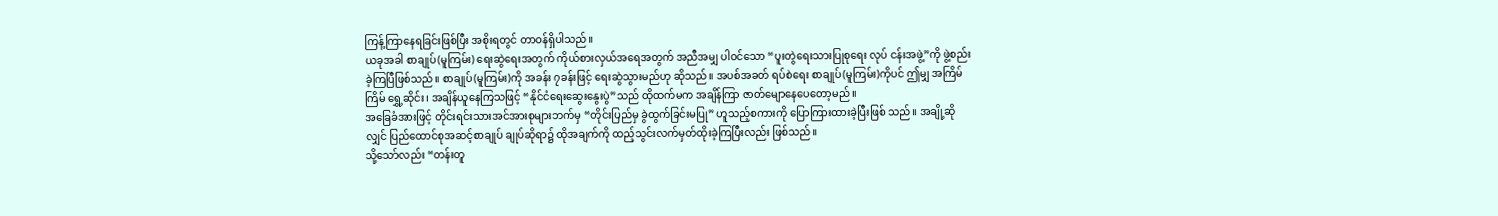ကြန့်ကြာနေရခြင်းဖြစ်ပြီး အစိုးရတွင် တာဝန်ရှိပါသည်။
ယခုအခါ စာချုပ်(မူကြမ်း) ရေးဆွဲရေးအတွက် ကိုယ်စားလှယ်အရေအတွက် အညီအမျှ ပါဝင်သော “ပူးတွဲရေးသားပြုစုရေး လုပ် ငန်းအဖွဲ့”ကို ဖွဲ့စည်းခဲ့ကြပြီဖြစ်သည်။ စာချုပ်(မူကြမ်း)ကို အခန်း ၇ခန်းဖြင့် ရေးဆွဲသွားမည်ဟု ဆိုသည်။ အပစ်အခတ် ရပ်စဲရေး စာချုပ်(မူကြမ်း)ကိုပင် ဤမျှ အကြိမ်ကြိမ် ရွှေ့ဆိုင်း၊ အချိန်ယူနေကြသဖြင့် “နိုင်ငံရေးဆွေးနွေးပွဲ”သည် ထိုထက်မက အချိန်ကြာ ဇာတ်မျောနေပေတော့မည်။
အခြေခံအားဖြင့် တိုင်းရင်းသားအင်အားစုများဘက်မှ “တိုင်းပြည်မှ ခွဲထွက်ခြင်းမပြု” ဟူသည့်စကားကို ပြောကြားထားခဲ့ပြီးဖြစ် သည်။ အချို့ဆိုလျှင် ပြည်ထောင်စုအဆင့်စာချုပ် ချုပ်ဆိုရာ၌ ထိုအချက်ကို ထည့်သွင်းလက်မှတ်ထိုးခဲ့ကြပြီးလည်း ဖြစ်သည်။
သို့သော်လည်း “တန်းတူ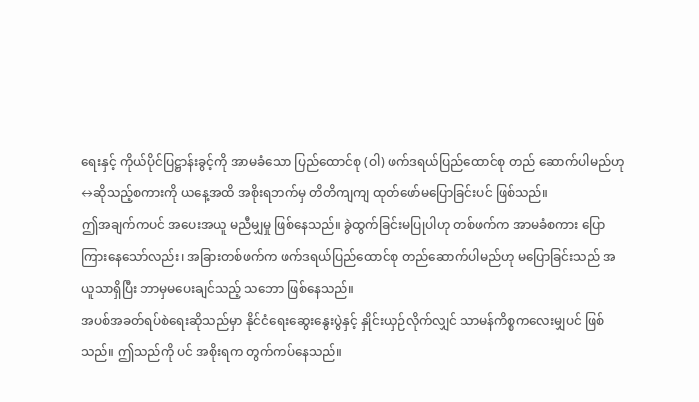ရေးနှင့် ကိုယ်ပိုင်ပြဋ္ဌာန်းခွင့်ကို အာမခံသော ပြည်ထောင်စု (ဝါ) ဖက်ဒရယ်ပြည်ထောင်စု တည် ဆောက်ပါမည်ဟု↔ဆိုသည့်စကားကို ယနေ့အထိ အစိုးရဘက်မှ တိတိကျကျ ထုတ်ဖော်မပြောခြင်းပင် ဖြစ်သည်။
ဤအချက်ကပင် အပေးအယူ မညီမျှမှု ဖြစ်နေသည်။ ခွဲထွက်ခြင်းမပြုပါဟု တစ်ဖက်က အာမခံစကား ပြောကြားနေသော်လည်း၊ အခြားတစ်ဖက်က ဖက်ဒရယ်ပြည်ထောင်စု တည်ဆောက်ပါမည်ဟု မပြောခြင်းသည် အယူသာရှိပြီး ဘာမှမပေးချင်သည့် သဘော ဖြစ်နေသည်။
အပစ်အခတ်ရပ်စဲရေးဆိုသည်မှာ နိုင်ငံရေးဆွေးနွေးပွဲနှင့် နှိုင်းယှဉ်လိုက်လျှင် သာမန်ကိစ္စကလေးမျှပင် ဖြစ်သည်။ ဤသည်ကို ပင် အစိုးရက တွက်ကပ်နေသည်။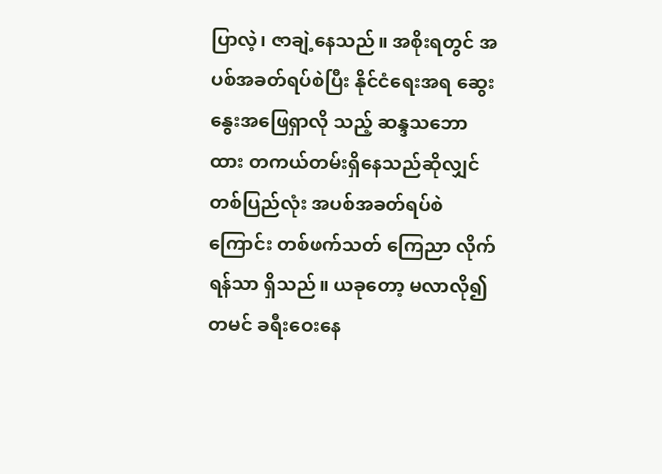ပြာလဲ့၊ ဇာချဲ့နေသည်။ အစိုးရတွင် အပစ်အခတ်ရပ်စဲပြီး နိုင်ငံရေးအရ ဆွေးနွေးအဖြေရှာလို သည့် ဆန္ဒသဘောထား တကယ်တမ်းရှိနေသည်ဆိုလျှင် တစ်ပြည်လုံး အပစ်အခတ်ရပ်စဲကြောင်း တစ်ဖက်သတ် ကြေညာ လိုက်ရန်သာ ရှိသည်။ ယခုတော့ မလာလို၍ တမင် ခရီးဝေးနေ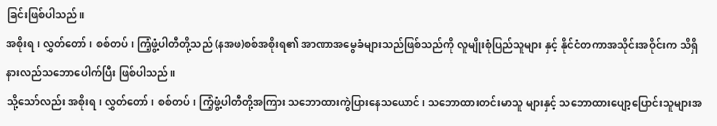ခြင်းဖြစ်ပါသည်။
အစိုးရ၊ လွှတ်တော်၊ စစ်တပ်၊ ကြံ့ဖွံ့ပါတီတို့သည် (နအဖ)စစ်အစိုးရ၏ အာဏာအမွေခံများသည်ဖြစ်သည်ကို လူမျိုးစုံပြည်သူများ နှင့် နိုင်ငံတကာအသိုင်းအဝိုင်းက သိရှိနားလည်သဘောပေါက်ပြီး ဖြစ်ပါသည်။
သို့သော်လည်း အစိုးရ၊ လွှတ်တော်၊ စစ်တပ်၊ ကြံ့ဖွံ့ပါတီတို့အကြား သဘောထားကွဲပြားနေသယောင်၊ သဘောထားတင်းမာသူ များနှင့် သဘောထားပျော့ပြောင်းသူများအ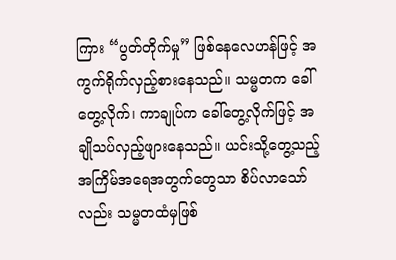ကြား “ပွတ်တိုက်မှု” ဖြစ်နေလေဟန်ဖြင့် အကွက်ရိုက်လှည့်စားနေသည်။ သမ္မတက ခေါ်တွေ့လိုက်၊ ကာချုပ်က ခေါ်တွေ့လိုက်ဖြင့် အချိုသပ်လှည့်ဖျားနေသည်။ ယင်းသို့တွေ့သည့် အကြိမ်အရေအတွက်တွေသာ စိပ်လာသော်လည်း သမ္မတထံမှဖြစ်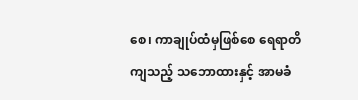စေ၊ ကာချုပ်ထံမှဖြစ်စေ ရေရာတိကျသည့် သဘောထားနှင့် အာမခံ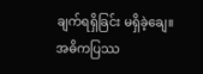ချက်ရရှိခြင်း မရှိခဲ့ချေ။
အဓိကပြဿ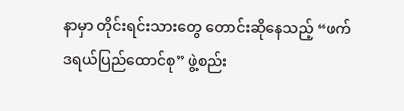နာမှာ တိုင်းရင်းသားတွေ တောင်းဆိုနေသည့် “ဖက်ဒရယ်ပြည်ထောင်စု” ဖွဲ့စည်း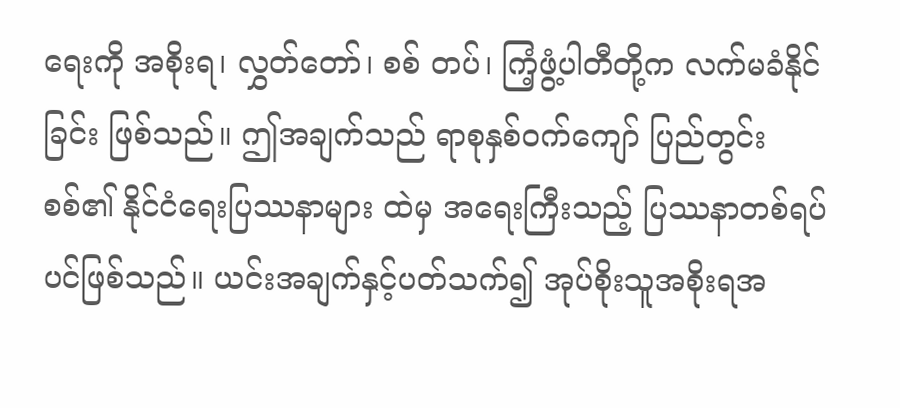ရေးကို အစိုးရ၊ လွှတ်တော်၊ စစ် တပ်၊ ကြံ့ဖွံ့ပါတီတို့က လက်မခံနိုင်ခြင်း ဖြစ်သည်။ ဤအချက်သည် ရာစုနှစ်ဝက်ကျော် ပြည်တွင်းစစ်၏ နိုင်ငံရေးပြဿနာများ ထဲမှ အရေးကြီးသည့် ပြဿနာတစ်ရပ်ပင်ဖြစ်သည်။ ယင်းအချက်နှင့်ပတ်သက်၍ အုပ်စိုးသူအစိုးရအ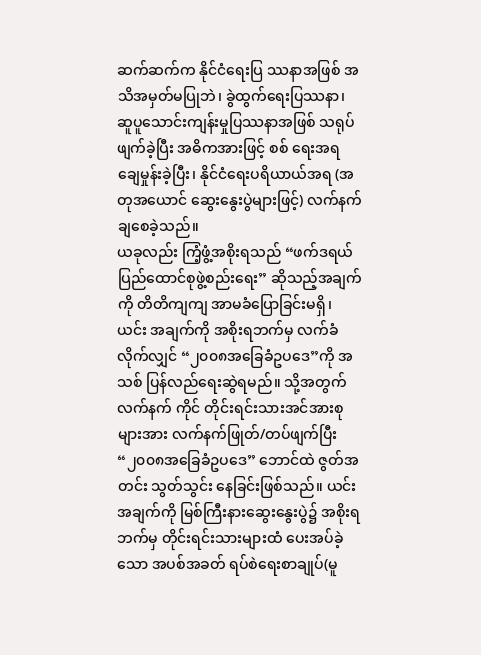ဆက်ဆက်က နိုင်ငံရေးပြ ဿနာအဖြစ် အသိအမှတ်မပြုဘဲ၊ ခွဲထွက်ရေးပြဿနာ၊ ဆူပူသောင်းကျန်းမှုပြဿနာအဖြစ် သရုပ်ဖျက်ခဲ့ပြီး အဓိကအားဖြင့် စစ် ရေးအရ ချေမှုန်းခဲ့ပြီး၊ နိုင်ငံရေးပရိယာယ်အရ (အတုအယောင် ဆွေးနွေးပွဲများဖြင့်) လက်နက်ချစေခဲ့သည်။
ယခုလည်း ကြံ့ဖွံ့အစိုးရသည် “ဖက်ဒရယ်ပြည်ထောင်စုဖွဲ့စည်းရေး” ဆိုသည့်အချက်ကို တိတိကျကျ အာမခံပြောခြင်းမရှိ၊ ယင်း အချက်ကို အစိုးရဘက်မှ လက်ခံလိုက်လျှင် “၂၀၀၈အခြေခံဥပဒေ”ကို အသစ် ပြန်လည်ရေးဆွဲရမည်။ သို့အတွက် လက်နက် ကိုင် တိုင်းရင်းသားအင်အားစုများအား လက်နက်ဖြုတ်/တပ်ဖျက်ပြီး “၂၀၀၈အခြေခံဥပဒေ” ဘောင်ထဲ ဇွတ်အတင်း သွတ်သွင်း နေခြင်းဖြစ်သည်။ ယင်းအချက်ကို မြစ်ကြီးနားဆွေးနွေးပွဲ၌ အစိုးရဘက်မှ တိုင်းရင်းသားများထံ ပေးအပ်ခဲ့သော အပစ်အခတ် ရပ်စဲရေးစာချုပ်(မူ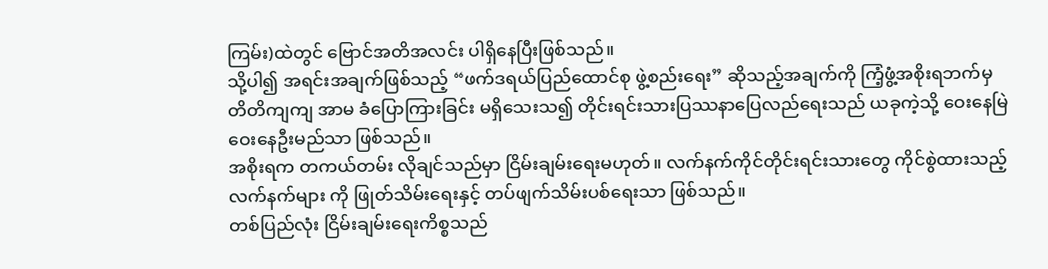ကြမ်း)ထဲတွင် ဗြောင်အတိအလင်း ပါရှိနေပြီးဖြစ်သည်။
သို့ပါ၍ အရင်းအချက်ဖြစ်သည့် “ဖက်ဒရယ်ပြည်ထောင်စု ဖွဲ့စည်းရေး” ဆိုသည့်အချက်ကို ကြံ့ဖွံ့အစိုးရဘက်မှ တိတိကျကျ အာမ ခံပြောကြားခြင်း မရှိသေးသ၍ တိုင်းရင်းသားပြဿနာပြေလည်ရေးသည် ယခုကဲ့သို့ ဝေးနေမြဲ ဝေးနေဦးမည်သာ ဖြစ်သည်။
အစိုးရက တကယ်တမ်း လိုချင်သည်မှာ ငြိမ်းချမ်းရေးမဟုတ်။ လက်နက်ကိုင်တိုင်းရင်းသားတွေ ကိုင်စွဲထားသည့် လက်နက်များ ကို ဖြုတ်သိမ်းရေးနှင့် တပ်ဖျက်သိမ်းပစ်ရေးသာ ဖြစ်သည်။
တစ်ပြည်လုံး ငြိမ်းချမ်းရေးကိစ္စသည်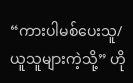“ကားပါမစ်ပေးသူ/ယူသူများကဲ့သို့” ဟို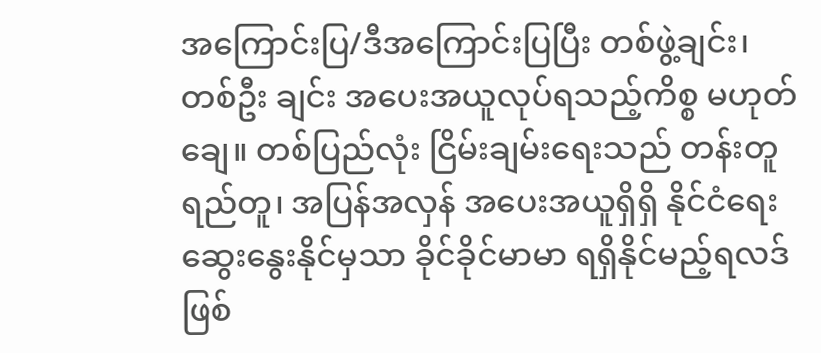အကြောင်းပြ/ဒီအကြောင်းပြပြီး တစ်ဖွဲ့ချင်း၊ တစ်ဦး ချင်း အပေးအယူလုပ်ရသည့်ကိစ္စ မဟုတ်ချေ။ တစ်ပြည်လုံး ငြိမ်းချမ်းရေးသည် တန်းတူရည်တူ၊ အပြန်အလှန် အပေးအယူရှိရှိ နိုင်ငံရေးဆွေးနွေးနိုင်မှသာ ခိုင်ခိုင်မာမာ ရရှိနိုင်မည့်ရလဒ်ဖြစ်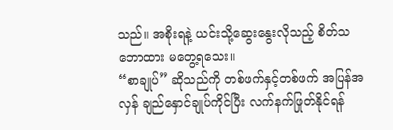သည်။ အစိုးရနဲ့ ယင်းသို့ဆွေးနွေးလိုသည့် စိတ်သဘောထား မတွေ့ရသေး။
“စာချုပ်” ဆိုသည်ကို တစ်ဖက်နှင့်တစ်ဖက် အပြန်အလှန် ချည်နှောင်ချုပ်ကိုင်ပြီး လက်နက်ဖြုတ်နိုင်ရန်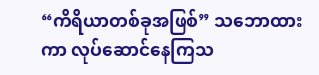“ကိရိယာတစ်ခုအဖြစ်” သဘောထားကာ လုပ်ဆောင်နေကြသ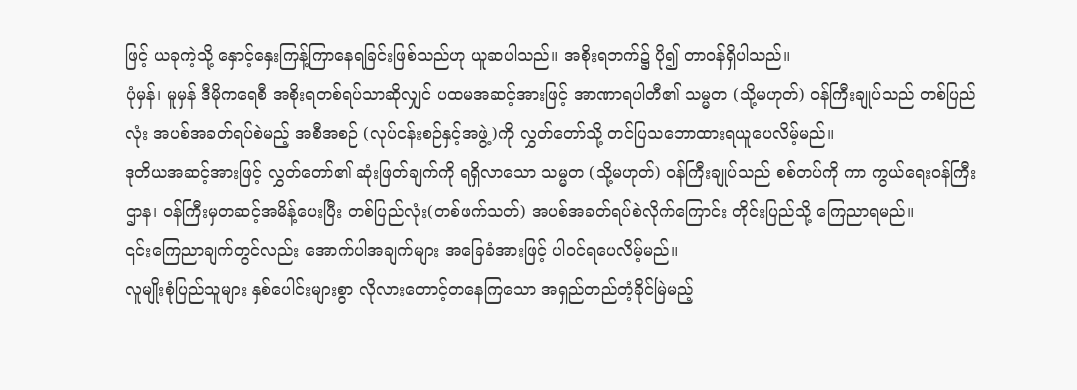ဖြင့် ယခုကဲ့သို့ နှောင့်နှေးကြန့်ကြာနေရခြင်းဖြစ်သည်ဟု ယူဆပါသည်။ အစိုးရဘက်၌ ပို၍ တာဝန်ရှိပါသည်။
ပုံမှန်၊ မူမှန် ဒီမိုကရေစီ အစိုးရတစ်ရပ်သာဆိုလျှင် ပထမအဆင့်အားဖြင့် အာဏာရပါတီ၏ သမ္မတ (သို့မဟုတ်) ဝန်ကြီးချုပ်သည် တစ်ပြည်လုံး အပစ်အခတ်ရပ်စဲမည့် အစီအစဉ် (လုပ်ငန်းစဉ်နှင့်အဖွဲ့)ကို လွှတ်တော်သို့ တင်ပြသဘောထားရယူပေလိမ့်မည်။
ဒုတိယအဆင့်အားဖြင့် လွှတ်တော်၏ ဆုံးဖြတ်ချက်ကို ရရှိလာသော သမ္မတ (သို့မဟုတ်) ဝန်ကြီးချုပ်သည် စစ်တပ်ကို ကာ ကွယ်ရေးဝန်ကြီးဌာန၊ ဝန်ကြီးမှတဆင့်အမိန့်ပေးပြီး တစ်ပြည်လုံး(တစ်ဖက်သတ်) အပစ်အခတ်ရပ်စဲလိုက်ကြောင်း တိုင်းပြည်သို့ ကြေညာရမည်။
၎င်းကြေညာချက်တွင်လည်း အောက်ပါအချက်များ အခြေခံအားဖြင့် ပါဝင်ရပေလိမ့်မည်။
လူမျိုးစုံပြည်သူများ နှစ်ပေါင်းများစွာ လိုလားတောင့်တနေကြသော အရှည်တည်တံ့ခိုင်မြဲမည့်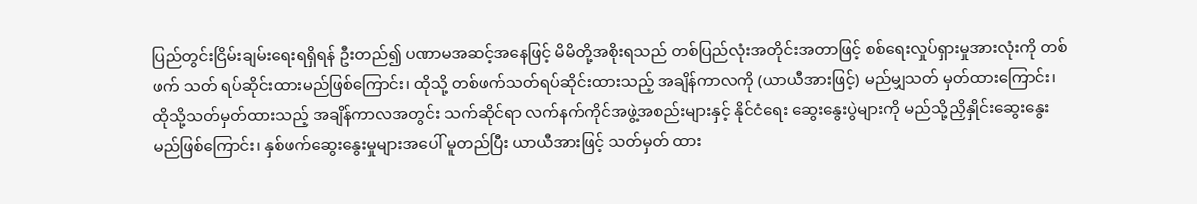ပြည်တွင်းငြိမ်းချမ်းရေးရရှိရန် ဦးတည်၍ ပဏာမအဆင့်အနေဖြင့် မိမိတို့အစိုးရသည် တစ်ပြည်လုံးအတိုင်းအတာဖြင့် စစ်ရေးလှုပ်ရှားမှုအားလုံးကို တစ်ဖက် သတ် ရပ်ဆိုင်းထားမည်ဖြစ်ကြောင်း၊ ထိုသို့ တစ်ဖက်သတ်ရပ်ဆိုင်းထားသည့် အချိန်ကာလကို (ယာယီအားဖြင့်) မည်မျှသတ် မှတ်ထားကြောင်း၊ ထိုသို့သတ်မှတ်ထားသည့် အချိန်ကာလအတွင်း သက်ဆိုင်ရာ လက်နက်ကိုင်အဖွဲ့အစည်းများနှင့် နိုင်ငံရေး ဆွေးနွေးပွဲများကို မည်သို့ညှိနှိုင်းဆွေးနွေးမည်ဖြစ်ကြောင်း၊ နှစ်ဖက်ဆွေးနွေးမှုများအပေါ် မူတည်ပြီး ယာယီအားဖြင့် သတ်မှတ် ထား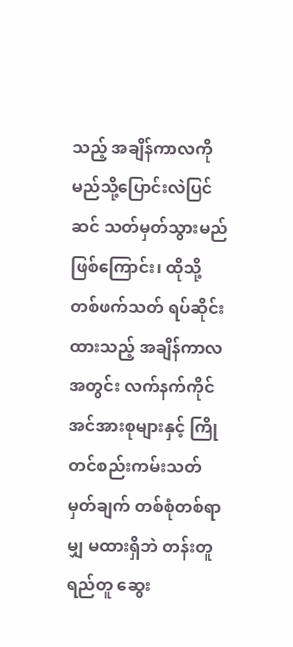သည့် အချိန်ကာလကို မည်သို့ပြောင်းလဲပြင်ဆင် သတ်မှတ်သွားမည်ဖြစ်ကြောင်း၊ ထိုသို့တစ်ဖက်သတ် ရပ်ဆိုင်းထားသည့် အချိန်ကာလအတွင်း လက်နက်ကိုင်အင်အားစုများနှင့် ကြိုတင်စည်းကမ်းသတ်မှတ်ချက် တစ်စုံတစ်ရာမျှ မထားရှိဘဲ တန်းတူ ရည်တူ ဆွေး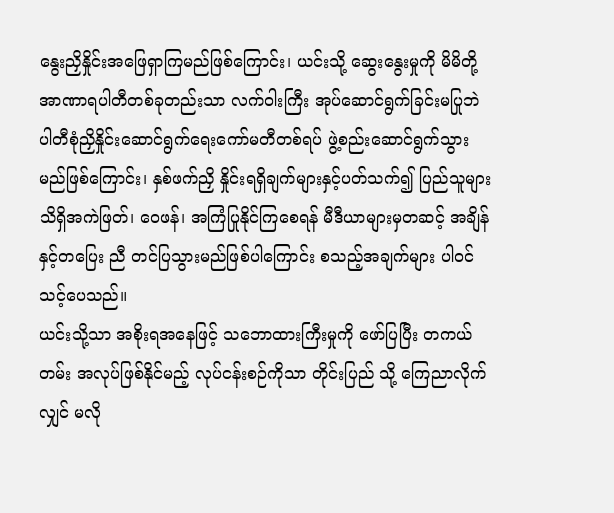နွေးညှိနှိုင်းအဖြေရှာကြမည်ဖြစ်ကြောင်း၊ ယင်းသို့ ဆွေးနွေးမှုကို မိမိတို့အာဏာရပါတီတစ်ခုတည်းသာ လက်ဝါးကြီး အုပ်ဆောင်ရွက်ခြင်းမပြုဘဲ ပါတီစုံညှိနှိုင်းဆောင်ရွက်ရေးကော်မတီတစ်ရပ် ဖွဲ့စည်းဆောင်ရွက်သွားမည်ဖြစ်ကြောင်း၊ နှစ်ဖက်ညှိ နှိုင်းရရှိချက်များနှင့်ပတ်သက်၍ ပြည်သူများ သိရှိအကဲဖြတ်၊ ဝေဖန်၊ အကြံပြုနိုင်ကြစေရန် မီဒီယာများမှတဆင့် အချိန်နှင့်တပြေး ညီ တင်ပြသွားမည်ဖြစ်ပါကြောင်း စသည့်အချက်များ ပါဝင်သင့်ပေသည်။
ယင်းသို့သာ အစိုးရအနေဖြင့် သဘောထားကြီးမှုကို ဖော်ပြပြီး တကယ်တမ်း အလုပ်ဖြစ်နိုင်မည့် လုပ်ငန်းစဉ်ကိုသာ တိုင်းပြည် သို့ ကြေညာလိုက်လျှင် မလို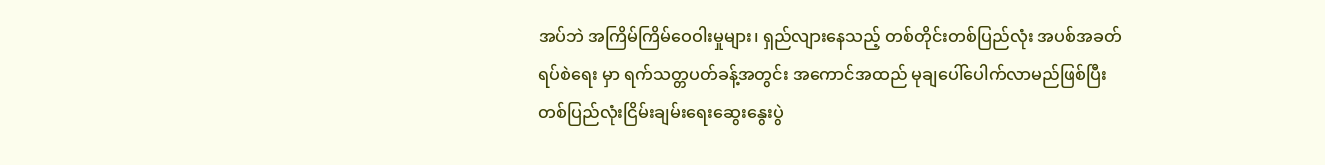အပ်ဘဲ အကြိမ်ကြိမ်ဝေဝါးမှုများ၊ ရှည်လျားနေသည့် တစ်တိုင်းတစ်ပြည်လုံး အပစ်အခတ်ရပ်စဲရေး မှာ ရက်သတ္တပတ်ခန့်အတွင်း အကောင်အထည် မုချပေါ်ပေါက်လာမည်ဖြစ်ပြီး တစ်ပြည်လုံးငြိမ်းချမ်းရေးဆွေးနွေးပွဲ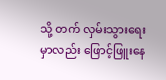သို့ တက် လှမ်းသွားရေးမှာလည်း ဖြောင့်ဖြူးနေ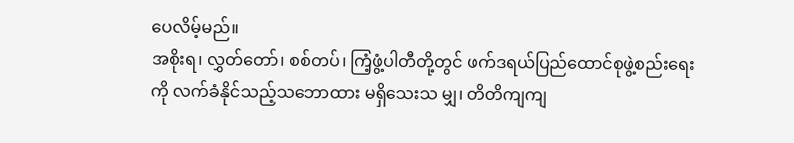ပေလိမ့်မည်။
အစိုးရ၊ လွှတ်တော်၊ စစ်တပ်၊ ကြံ့ဖွံ့ပါတီတို့တွင် ဖက်ဒရယ်ပြည်ထောင်စုဖွဲ့စည်းရေးကို လက်ခံနိုင်သည့်သဘောထား မရှိသေးသ မျှ၊ တိတိကျကျ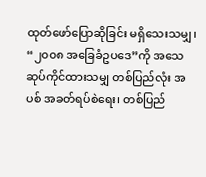ထုတ်ဖော်ပြောဆိုခြင်း မရှိသေးသမျှ၊ “၂၀၀၈ အခြေခံဥပဒေ”ကို အသေဆုပ်ကိုင်ထားသမျှ တစ်ပြည်လုံး အပစ် အခတ်ရပ်စဲရေး၊ တစ်ပြည်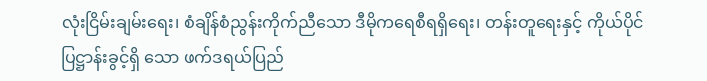လုံးငြိမ်းချမ်းရေး၊ စံချိန်စံညွန်းကိုက်ညီသော ဒီမိုကရေစီရရှိရေး၊ တန်းတူရေးနှင့် ကိုယ်ပိုင်ပြဋ္ဌာန်းခွင့်ရှိ သော ဖက်ဒရယ်ပြည်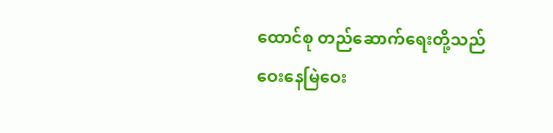ထောင်စု တည်ဆောက်ရေးတို့သည် ဝေးနေမြဲဝေး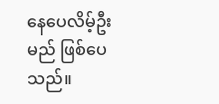နေပေလိမ့်ဦးမည် ဖြစ်ပေသည်။